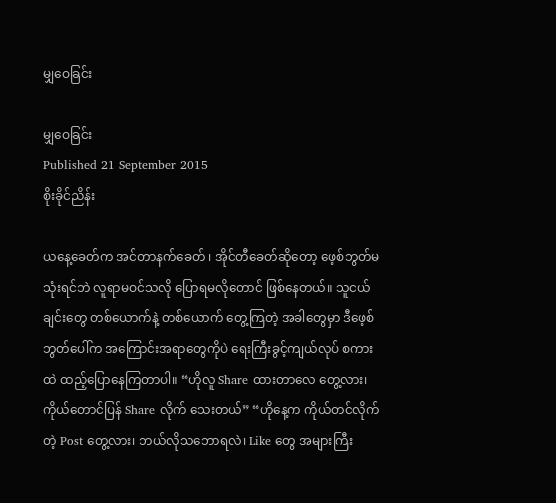မျှဝေခြင်း

မျှဝေခြင်း
Published 21 September 2015
စိုးခိုင်ညိန်း

ယနေ့ခေတ်က အင်တာနက်ခေတ် ၊ အိုင်တီခေတ်ဆိုတော့ ဖေ့စ်ဘွတ်မသုံးရင်ဘဲ လူရာမဝင်သလို ပြောရမလိုတောင် ဖြစ်နေတယ်။ သူငယ်ချင်းတွေ တစ်ယောက်နဲ့ တစ်ယောက် တွေ့ကြတဲ့ အခါတွေမှာ ဒီဖေ့စ်ဘွတ်ပေါ်က အကြောင်းအရာတွေကိုပဲ ရေးကြီးခွင့်ကျယ်လုပ် စကားထဲ ထည့်ပြောနေကြတာပါ။ “ဟိုလူ Share ထားတာလေ တွေ့လား၊ ကိုယ်တောင်ပြန် Share လိုက် သေးတယ်” “ဟိုနေ့က ကိုယ်တင်လိုက်တဲ့ Post တွေ့လား၊ ဘယ်လိုသဘောရလဲ၊ Like တွေ အများကြီး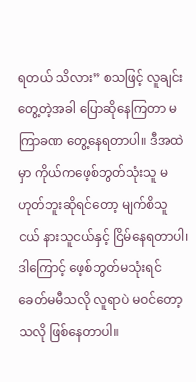ရတယ် သိလား” စသဖြင့် လူချင်းတွေ့တဲ့အခါ ပြောဆိုနေကြတာ မကြာခဏ တွေ့နေရတာပါ။ ဒီအထဲမှာ ကိုယ်ကဖေ့စ်ဘွတ်သုံးသူ မဟုတ်ဘူးဆိုရင်တော့ မျက်စိသူငယ် နားသူငယ်နှင့် ငြိမ်နေရတာပါ၊ ဒါကြောင့် ဖေ့စ်ဘွတ်မသုံးရင် ခေတ်မမီသလို လူရာပဲ မဝင်တော့သလို ဖြစ်နေတာပါ။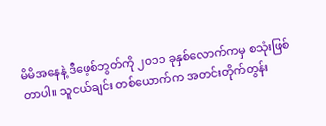မိမိအနေနဲ့ ဒီဖေ့စ်ဘွတ်ကို ၂၀၁၁ ခုနှစ်လောက်ကမှ စသုံးဖြစ်တာပါ။ သူငယ်ချင်း တစ်ယောက်က အတင်းတိုက်တွန်း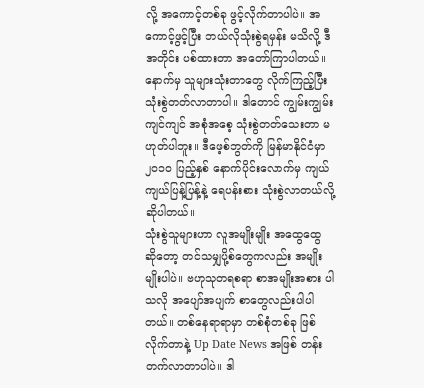လို့ အကောင့်တစ်ခု ဖွင့်လိုက်တာပါပဲ။ အကောင့်ဖွင့်ပြီး ဘယ်လိုသုံးစွဲရမှန်း မသိလို့ ဒီအတိုင်း ပစ်ထားတာ အတော်ကြာပါတယ်။ နောက်မှ သူများသုံးတာတွေ လိုက်ကြည့်ပြီး သုံးစွဲတတ်လာတာပါ။ ဒါတောင် ကျွမ်းကျွမ်းကျင်ကျင် အစုံအစေ့ သုံးစွဲတတ်သေးတာ မဟုတ်ပါဘူး။ ဒီဖေ့စ်ဘွတ်ကို မြန်မာနိုင်ငံမှာ ၂၀၁၀ ပြည့်နှစ် နောက်ပိုင်းလောက်မှ ကျယ်ကျယ်ပြန့်ပြန့်နဲ့ ရေပန်းစား သုံးစွဲလာတယ်လို့ ဆိုပါတယ်။
သုံးစွဲသူများဟာ လူအမျိုးမျိုး အထွေထွေ ဆိုတော့ တင်သမျှပို့စ်တွေကလည်း အမျိုးမျိုးပါပဲ။ ဗဟုသုတရစရာ စာအမျိုးအစား ပါသလို အပျော်အပျက် စာတွေလည်းပါပါ တယ်။ တစ်နေရာရာမှာ တစ်စုံတစ်ခု ဖြစ်လိုက်တာနဲ့ Up Date News အဖြစ် တန်းတက်လာတာပါပဲ။ ဒါ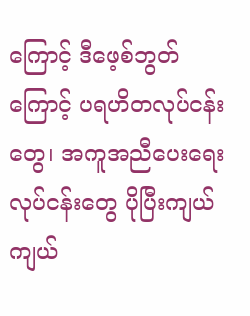ကြောင့် ဒီဖေ့စ်ဘွတ်ကြောင့် ပရဟိတလုပ်ငန်းတွေ၊ အကူအညီပေးရေး လုပ်ငန်းတွေ ပိုပြီးကျယ်ကျယ်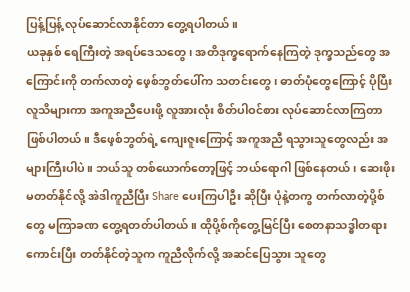ပြန့်ပြန့် လုပ်ဆောင်လာနိုင်တာ တွေ့ရပါတယ်။
ယခုနှစ် ရေကြီးတဲ့ အရပ်ဒေသတွေ၊ အတိဒုက္ခရောက်နေကြတဲ့ ဒုက္ခသည်တွေ အကြောင်းကို တက်လာတဲ့ ဖေ့စ်ဘွတ်ပေါ်က သတင်းတွေ၊ ဓာတ်ပုံတွေကြောင့် ပိုပြီးလူသိများကာ အကူအညီပေးဖို့ လူအားလုံး စိတ်ပါဝင်စား လုပ်ဆောင်လာကြတာ ဖြစ်ပါတယ်။ ဒီဖေ့စ်ဘွတ်ရဲ့ ကျေးဇူးကြောင့် အကူအညီ ရသွားသူတွေလည်း အများကြီးပါပဲ။ ဘယ်သူ တစ်ယောက်တော့ဖြင့် ဘယ်ရောဂါ ဖြစ်နေတယ်၊ ဆေးဖိုးမတတ်နိုင်လို့ အဲဒါကူညီပြီး Share ပေးကြပါဦး ဆိုပြီး ပုံနဲ့တကွ တက်လာတဲ့ပို့စ်တွေ မကြာခဏ တွေ့ရတတ်ပါတယ်။ ထိုပို့စ်ကိုတွေ့မြင်ပြီး စေတနာသဒ္ဓါတရားကောင်းပြီး တတ်နိုင်တဲ့သူက ကူညီလိုက်လို့ အဆင်ပြေသွား သူတွေ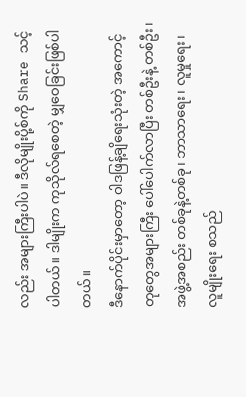လည်း အများကြီးပါပဲ။ ဒီလိုမျိုးပို့စ်ကို Share သင့်ပါတယ်။ ဒါမျိုးက ကုသိုလ်ရစေတဲ့ မျှဝေခြင်းဖြစ်ပါတယ်။
ဒီနောက်ပိုင်းမှာတော့ ဝါဒဖြန့်ချိရေးသုံးတဲ့ အကောင့်တုတွေအများကြီး ပေါ်ပေါက်လာပြီး တစ်ဦးနဲ့ တစ်ဦး၊ အဖွဲ့အစည်း တစ်ခုနဲ့တစ်ခု၊ ဘာသာရေး၊ လူမှုရေး၊ လူမျိုးရေး စသည်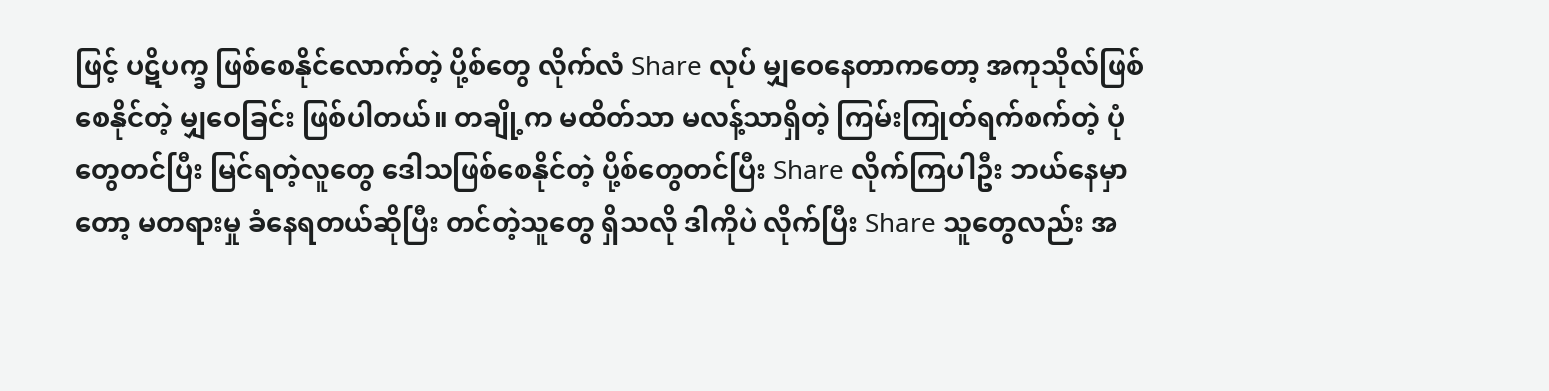ဖြင့် ပဋိပက္ခ ဖြစ်စေနိုင်လောက်တဲ့ ပို့စ်တွေ လိုက်လံ Share လုပ် မျှဝေနေတာကတော့ အကုသိုလ်ဖြစ်စေနိုင်တဲ့ မျှဝေခြင်း ဖြစ်ပါတယ်။ တချို့က မထိတ်သာ မလန့်သာရှိတဲ့ ကြမ်းကြုတ်ရက်စက်တဲ့ ပုံတွေတင်ပြီး မြင်ရတဲ့လူတွေ ဒေါသဖြစ်စေနိုင်တဲ့ ပို့စ်တွေတင်ပြီး Share လိုက်ကြပါဦး ဘယ်နေမှာတော့ မတရားမှု ခံနေရတယ်ဆိုပြီး တင်တဲ့သူတွေ ရှိသလို ဒါကိုပဲ လိုက်ပြီး Share သူတွေလည်း အ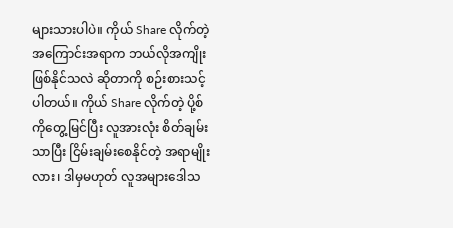များသားပါပဲ။ ကိုယ် Share လိုက်တဲ့ အကြောင်းအရာက ဘယ်လိုအကျိုး ဖြစ်နိုင်သလဲ ဆိုတာကို စဉ်းစားသင့်ပါတယ်။ ကိုယ် Share လိုက်တဲ့ ပို့စ်ကိုတွေ့မြင်ပြီး လူအားလုံး စိတ်ချမ်းသာပြီး ငြိမ်းချမ်းစေနိုင်တဲ့ အရာမျိုးလား၊ ဒါမှမဟုတ် လူအများဒေါသ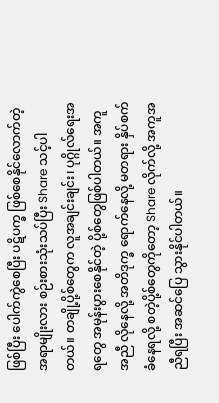ဖြစ်ပြီး ပေါက်ကွဲစေပြီး ပဋိပက္ခ ဖြစ်စေနိုင်လောက်တဲ့ အရာမျိုးလား စဉ်းစားသုံးသပ်ပြီး Share သင့်ပါတယ်။ တချို့ပို့စ်တွေက လူအချင်းချင်း၊ ပုဂ္ဂိုလ်ရေးအရတွေ အမုန်းပွားစေနိုင်တဲ့ ပို့စ်တွေဖြစ်ပါတယ်။ အကူအညီ လိုနေလို့ အတိဒုက္ခ ရောက်နေလို့ မတရား နှိပ်စက်ခံနေရလို့ စတဲ့ပို့စ်တွေကိုတော့ Share လိုက်လို့ အကူအညီရပြီး အဆင်ပြေ သွားနိုင်ပါတယ်။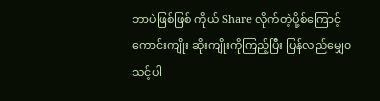ဘာပဲဖြစ်ဖြစ် ကိုယ် Share လိုက်တဲ့ပို့စ်ကြောင့် ကောင်းကျိုး ဆိုးကျိုးကိုကြည့်ပြီး ပြန်လည်မျှေ၀ သင့်ပါ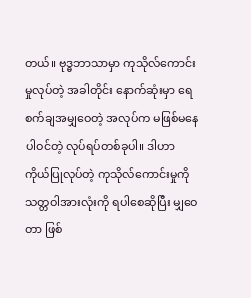တယ်။ ဗုဒ္ဓဘာသာမှာ ကုသိုလ်ကောင်းမှုလုပ်တဲ့ အခါတိုင်း နောက်ဆုံးမှာ ရေစက်ချအမျှဝေတဲ့ အလုပ်က မဖြစ်မနေ ပါဝင်တဲ့ လုပ်ရပ်တစ်ခုပါ။ ဒါဟာ ကိုယ်ပြုလုပ်တဲ့ ကုသိုလ်ကောင်းမှုကို သတ္တဝါအားလုံးကို ရပါစေဆိုပြီး မျှဝေတာ ဖြစ်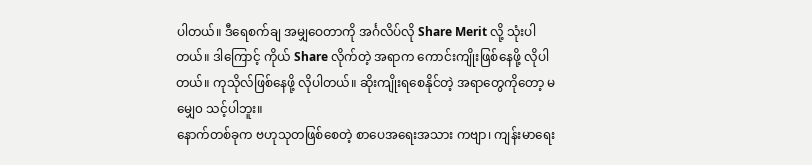ပါတယ်။ ဒီရေစက်ချ အမျှဝေတာကို အင်္ဂလိပ်လို Share Merit လို့ သုံးပါတယ်။ ဒါကြောင့် ကိုယ် Share လိုက်တဲ့ အရာက ကောင်းကျိုးဖြစ်နေဖို့ လိုပါတယ်။ ကုသိုလ်ဖြစ်နေဖို့ လိုပါတယ်။ ဆိုးကျိုးရစေနိုင်တဲ့ အရာတွေကိုတော့ မမျှေ၀ သင့်ပါဘူး။
နောက်တစ်ခုက ဗဟုသုတဖြစ်စေတဲ့ စာပေအရေးအသား ကဗျာ၊ ကျန်းမာရေး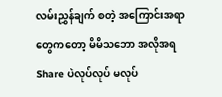လမ်းညွှန်ချက် စတဲ့ အကြောင်းအရာ တွေကတော့ မိမိသဘော အလိုအရ Share ပဲလုပ်လုပ် မလုပ်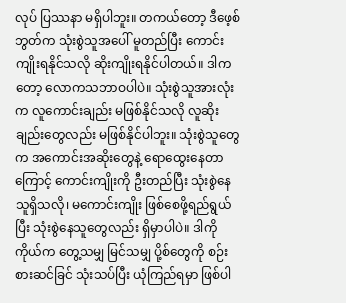လုပ် ပြဿနာ မရှိပါဘူး။ တကယ်တော့ ဒီဖေ့စ်ဘွတ်က သုံးစွဲသူအပေါ် မူတည်ပြီး ကောင်းကျိုးရနိုင်သလို ဆိုးကျိုးရနိုင်ပါတယ်။ ဒါကတော့ လောကသဘာဝပါပဲ။ သုံးစွဲသူအားလုံးက လူကောင်းချည်း မဖြစ်နိုင်သလို လူဆိုးချည်းတွေလည်း မဖြစ်နိုင်ပါဘူး။ သုံးစွဲသူတွေက အကောင်းအဆိုးတွေနဲ့ ရောထွေးနေတာကြောင့် ကောင်းကျိုးကို ဦးတည်ပြီး သုံးစွဲနေသူရှိသလို၊ မကောင်းကျိုး ဖြစ်စေဖို့ရည်ရွယ်ပြီး သုံးစွဲနေသူတွေလည်း ရှိမှာပါပဲ။ ဒါကို ကိုယ်က တွေ့သမျှ မြင်သမျှ ပို့စ်တွေကို စဉ်းစားဆင်ခြင် သုံးသပ်ပြီး ယုံကြည်ရမှာ ဖြစ်ပါ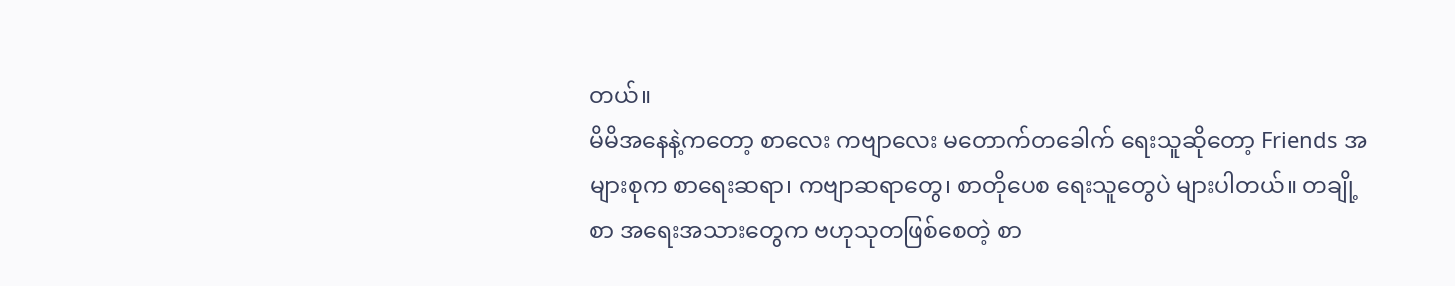တယ်။
မိမိအနေနဲ့ကတော့ စာလေး ကဗျာလေး မတောက်တခေါက် ရေးသူဆိုတော့ Friends အများစုက စာရေးဆရာ၊ ကဗျာဆရာတွေ၊ စာတိုပေစ ရေးသူတွေပဲ များပါတယ်။ တချို့စာ အရေးအသားတွေက ဗဟုသုတဖြစ်စေတဲ့ စာ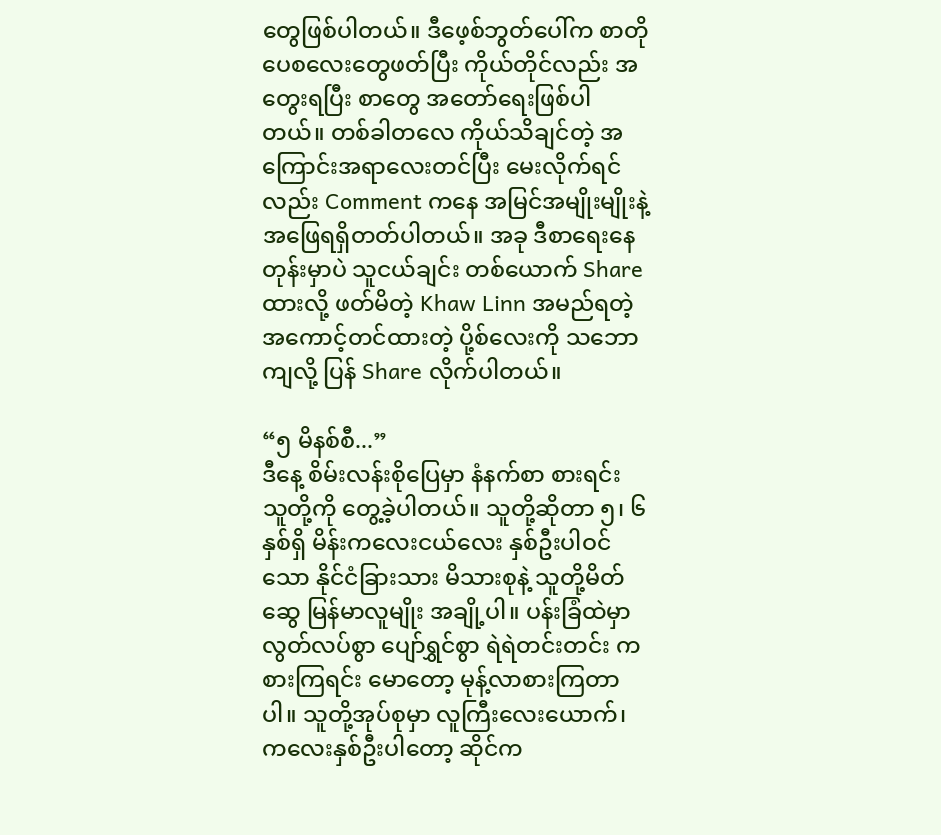တွေဖြစ်ပါတယ်။ ဒီဖေ့စ်ဘွတ်ပေါ်က စာတိုပေစလေးတွေဖတ်ပြီး ကိုယ်တိုင်လည်း အတွေးရပြီး စာတွေ အတော်ရေးဖြစ်ပါတယ်။ တစ်ခါတလေ ကိုယ်သိချင်တဲ့ အကြောင်းအရာလေးတင်ပြီး မေးလိုက်ရင်လည်း Comment ကနေ အမြင်အမျိုးမျိုးနဲ့ အဖြေရရှိတတ်ပါတယ်။ အခု ဒီစာရေးနေတုန်းမှာပဲ သူငယ်ချင်း တစ်ယောက် Share ထားလို့ ဖတ်မိတဲ့ Khaw Linn အမည်ရတဲ့ အကောင့်တင်ထားတဲ့ ပို့စ်လေးကို သဘောကျလို့ ပြန် Share လိုက်ပါတယ်။

“၅ မိနစ်စီ...”
ဒီနေ့ စိမ်းလန်းစိုပြေမှာ နံနက်စာ စားရင်း သူတို့ကို တွေ့ခဲ့ပါတယ်။ သူတို့ဆိုတာ ၅၊ ၆ နှစ်ရှိ မိန်းကလေးငယ်လေး နှစ်ဦးပါဝင်သော နိုင်ငံခြားသား မိသားစုနဲ့ သူတို့မိတ်ဆွေ မြန်မာလူမျိုး အချို့ပါ။ ပန်းခြံထဲမှာ လွတ်လပ်စွာ ပျော်ရွှင်စွာ ရဲရဲတင်းတင်း ကစားကြရင်း မောတော့ မုန့်လာစားကြတာပါ။ သူတို့အုပ်စုမှာ လူကြီးလေးယောက်၊ ကလေးနှစ်ဦးပါတော့ ဆိုင်က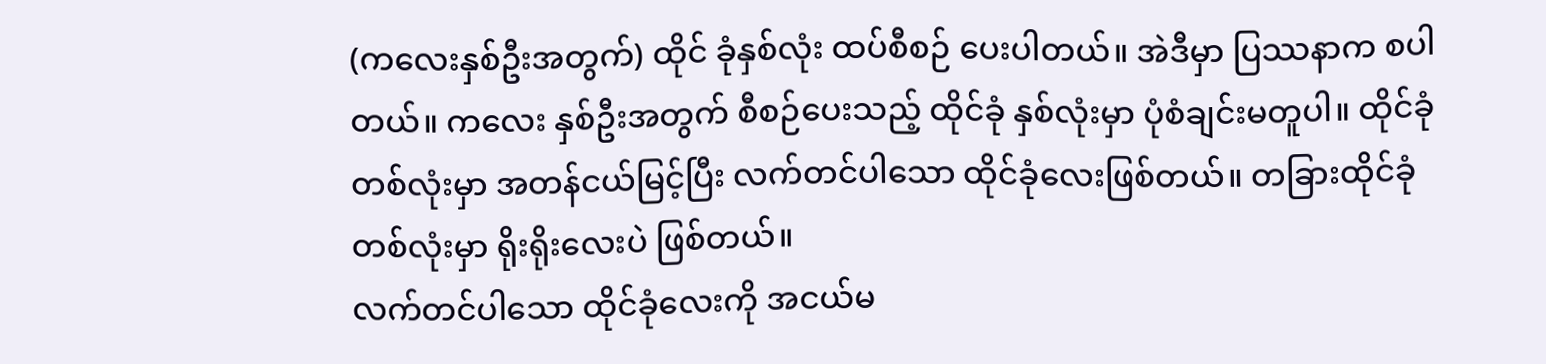(ကလေးနှစ်ဦးအတွက်) ထိုင် ခုံနှစ်လုံး ထပ်စီစဉ် ပေးပါတယ်။ အဲဒီမှာ ပြဿနာက စပါတယ်။ ကလေး နှစ်ဦးအတွက် စီစဉ်ပေးသည့် ထိုင်ခုံ နှစ်လုံးမှာ ပုံစံချင်းမတူပါ။ ထိုင်ခုံ တစ်လုံးမှာ အတန်ငယ်မြင့်ပြီး လက်တင်ပါသော ထိုင်ခုံလေးဖြစ်တယ်။ တခြားထိုင်ခုံ တစ်လုံးမှာ ရိုးရိုးလေးပဲ ဖြစ်တယ်။
လက်တင်ပါသော ထိုင်ခုံလေးကို အငယ်မ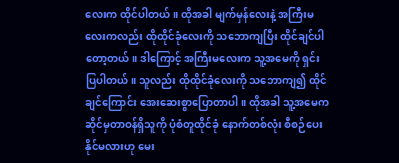လေးက ထိုင်ပါတယ်။ ထိုအခါ မျက်မှန်လေးနဲ့ အကြီးမလေးကလည်း ထိုထိုင်ခုံလေးကို သဘောကျပြီး ထိုင်ချင်ပါတော့တယ်။ ဒါကြောင့် အကြီးမလေးက သူ့အမေကို ရှင်းပြပါတယ်။ သူလည်း ထိုထိုင်ခုံလေးကို သဘောကျ၍ ထိုင်ချင်ကြောင်း အေးဆေးစွာပြောတာပါ။ ထိုအခါ သူ့အမေက ဆိုင်မှတာဝန်ရှိသူကို ပုံစံတူထိုင်ခုံ နောက်တစ်လုံး စီစဉ်ပေးနိုင်မလားဟု မေး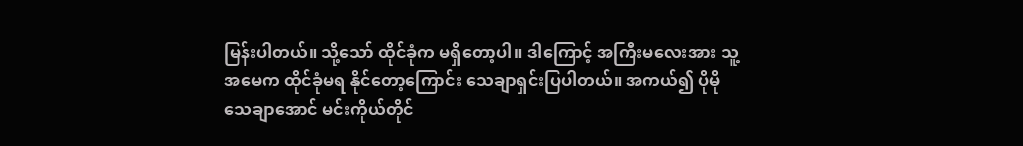မြန်းပါတယ်။ သို့သော် ထိုင်ခုံက မရှိတော့ပါ။ ဒါကြောင့် အကြီးမလေးအား သူ့အမေက ထိုင်ခုံမရ နိုင်တော့ကြောင်း သေချာရှင်းပြပါတယ်။ အကယ်၍ ပိုမိုသေချာအောင် မင်းကိုယ်တိုင်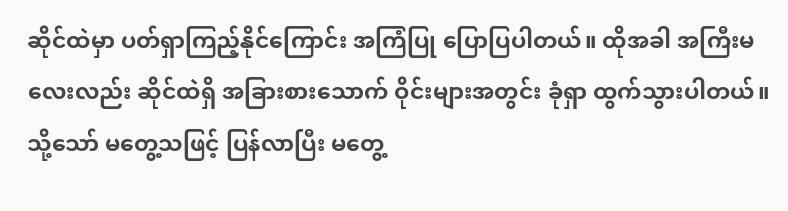ဆိုင်ထဲမှာ ပတ်ရှာကြည့်နိုင်ကြောင်း အကြံပြု ပြောပြပါတယ်။ ထိုအခါ အကြီးမလေးလည်း ဆိုင်ထဲရှိ အခြားစားသောက် ဝိုင်းများအတွင်း ခုံရှာ ထွက်သွားပါတယ်။ သို့သော် မတွေ့သဖြင့် ပြန်လာပြီး မတွေ့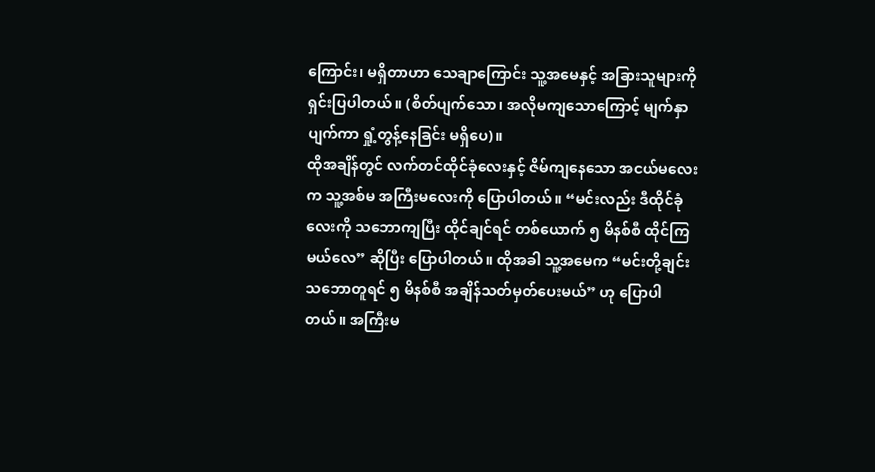ကြောင်း၊ မရှိတာဟာ သေချာကြောင်း သူ့အမေနှင့် အခြားသူများကို ရှင်းပြပါတယ်။ (စိတ်ပျက်သော၊ အလိုမကျသောကြောင့် မျက်နှာပျက်ကာ ရှုံ့တွန့်နေခြင်း မရှိပေ)။
ထိုအချိန်တွင် လက်တင်ထိုင်ခုံလေးနှင့် ဇိမ်ကျနေသော အငယ်မလေးက သူ့အစ်မ အကြီးမလေးကို ပြောပါတယ်။ “မင်းလည်း ဒီထိုင်ခုံလေးကို သဘောကျပြီး ထိုင်ချင်ရင် တစ်ယောက် ၅ မိနစ်စီ ထိုင်ကြမယ်လေ” ဆိုပြီး ပြောပါတယ်။ ထိုအခါ သူ့အမေက “မင်းတို့ချင်း သဘောတူရင် ၅ မိနစ်စီ အချိန်သတ်မှတ်ပေးမယ်” ဟု ပြောပါတယ်။ အကြီးမ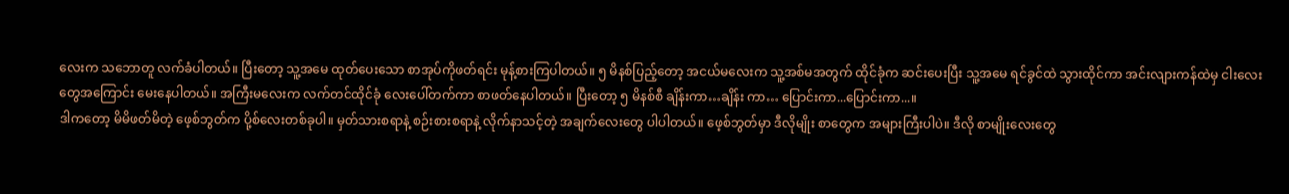လေးက သဘောတူ လက်ခံပါတယ်။ ပြီးတော့ သူ့အမေ ထုတ်ပေးသော စာအုပ်ကိုဖတ်ရင်း မုန့်စားကြပါတယ်။ ၅ မိနစ်ပြည့်တော့ အငယ်မလေးက သူ့အစ်မအတွက် ထိုင်ခုံက ဆင်းပေးပြီး သူ့အမေ ရင်ခွင်ထဲ သွားထိုင်ကာ အင်းလျားကန်ထဲမှ ငါးလေးတွေအကြောင်း မေးနေပါတယ်။ အကြီးမလေးက လက်တင်ထိုင်ခုံ လေးပေါ်တက်ကာ စာဖတ်နေပါတယ်။ ပြီးတော့ ၅ မိနစ်စီ ချိန်းကာ…ချိန်း ကာ… ပြောင်းကာ...ပြောင်းကာ...။
ဒါကတော့ မိမိဖတ်မိတဲ့ ဖေ့စ်ဘွတ်က ပို့စ်လေးတစ်ခုပါ။ မှတ်သားစရာနဲ့ စဉ်းစားစရာနဲ့ လိုက်နာသင့်တဲ့ အချက်လေးတွေ ပါပါတယ်။ ဖေ့စ်ဘွတ်မှာ ဒီလိုမျိုး စာတွေက အများကြီးပါပဲ။ ဒီလို စာမျိုးလေးတွေ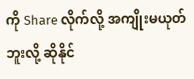ကို Share လိုက်လို့ အကျိုးမယုတ်ဘူးလို့ ဆိုနိုင်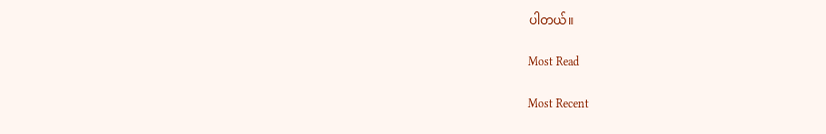ပါတယ်။

Most Read

Most Recent